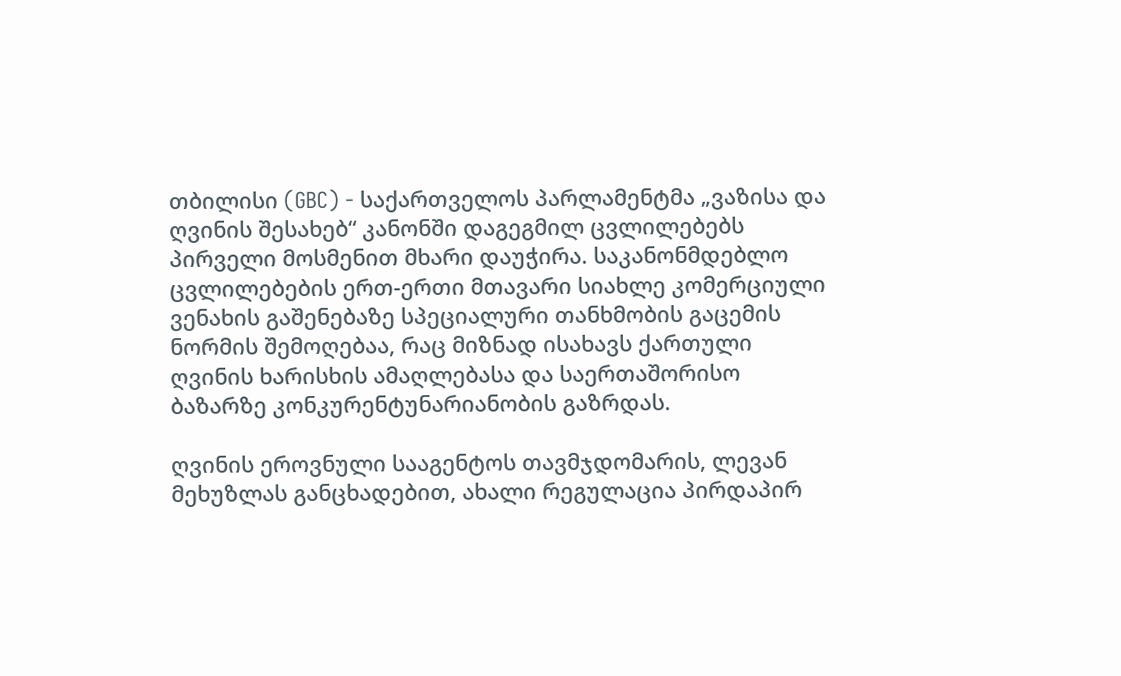თბილისი (GBC) - საქართველოს პარლამენტმა „ვაზისა და ღვინის შესახებ“ კანონში დაგეგმილ ცვლილებებს პირველი მოსმენით მხარი დაუჭირა. საკანონმდებლო ცვლილებების ერთ-ერთი მთავარი სიახლე კომერციული ვენახის გაშენებაზე სპეციალური თანხმობის გაცემის ნორმის შემოღებაა, რაც მიზნად ისახავს ქართული ღვინის ხარისხის ამაღლებასა და საერთაშორისო ბაზარზე კონკურენტუნარიანობის გაზრდას.

ღვინის ეროვნული სააგენტოს თავმჯდომარის, ლევან მეხუზლას განცხადებით, ახალი რეგულაცია პირდაპირ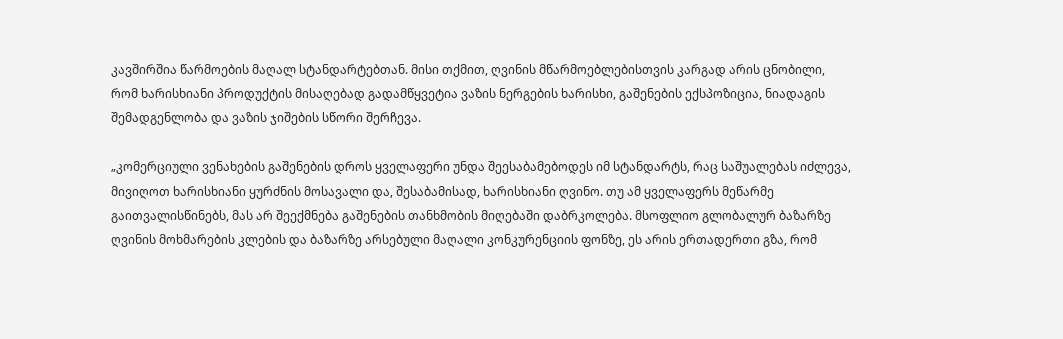კავშირშია წარმოების მაღალ სტანდარტებთან. მისი თქმით, ღვინის მწარმოებლებისთვის კარგად არის ცნობილი, რომ ხარისხიანი პროდუქტის მისაღებად გადამწყვეტია ვაზის ნერგების ხარისხი, გაშენების ექსპოზიცია, ნიადაგის შემადგენლობა და ვაზის ჯიშების სწორი შერჩევა.

„კომერციული ვენახების გაშენების დროს ყველაფერი უნდა შეესაბამებოდეს იმ სტანდარტს, რაც საშუალებას იძლევა, მივიღოთ ხარისხიანი ყურძნის მოსავალი და, შესაბამისად, ხარისხიანი ღვინო. თუ ამ ყველაფერს მეწარმე გაითვალისწინებს, მას არ შეექმნება გაშენების თანხმობის მიღებაში დაბრკოლება. მსოფლიო გლობალურ ბაზარზე ღვინის მოხმარების კლების და ბაზარზე არსებული მაღალი კონკურენციის ფონზე, ეს არის ერთადერთი გზა, რომ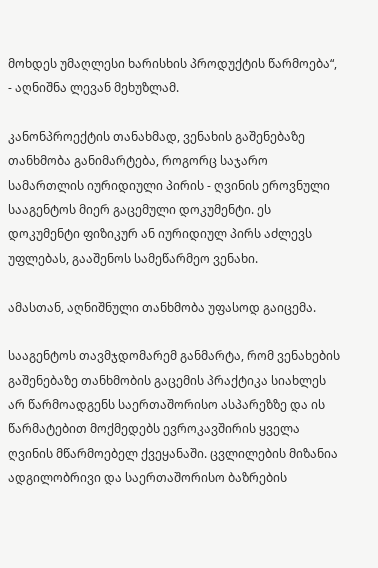მოხდეს უმაღლესი ხარისხის პროდუქტის წარმოება“, - აღნიშნა ლევან მეხუზლამ.

კანონპროექტის თანახმად, ვენახის გაშენებაზე თანხმობა განიმარტება, როგორც საჯარო სამართლის იურიდიული პირის - ღვინის ეროვნული სააგენტოს მიერ გაცემული დოკუმენტი. ეს დოკუმენტი ფიზიკურ ან იურიდიულ პირს აძლევს უფლებას, გააშენოს სამეწარმეო ვენახი.

ამასთან, აღნიშნული თანხმობა უფასოდ გაიცემა.

სააგენტოს თავმჯდომარემ განმარტა, რომ ვენახების გაშენებაზე თანხმობის გაცემის პრაქტიკა სიახლეს არ წარმოადგენს საერთაშორისო ასპარეზზე და ის წარმატებით მოქმედებს ევროკავშირის ყველა ღვინის მწარმოებელ ქვეყანაში. ცვლილების მიზანია ადგილობრივი და საერთაშორისო ბაზრების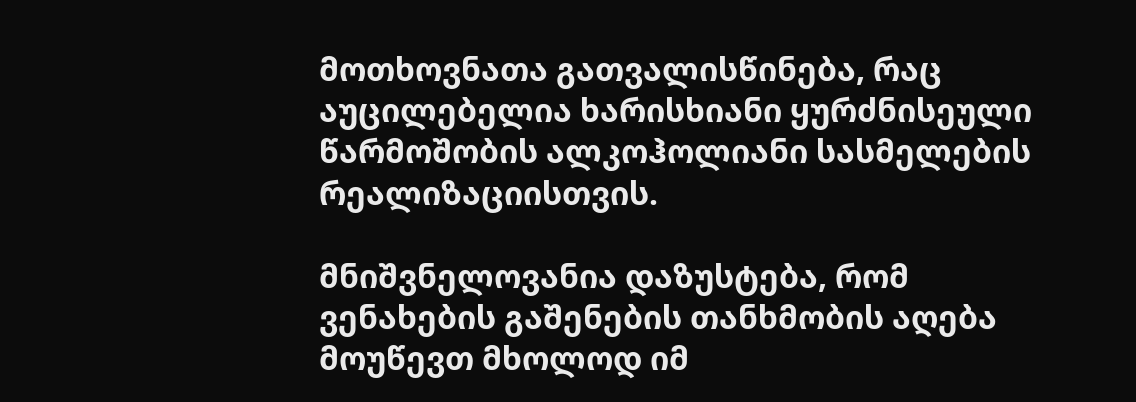მოთხოვნათა გათვალისწინება, რაც აუცილებელია ხარისხიანი ყურძნისეული წარმოშობის ალკოჰოლიანი სასმელების რეალიზაციისთვის.

მნიშვნელოვანია დაზუსტება, რომ ვენახების გაშენების თანხმობის აღება მოუწევთ მხოლოდ იმ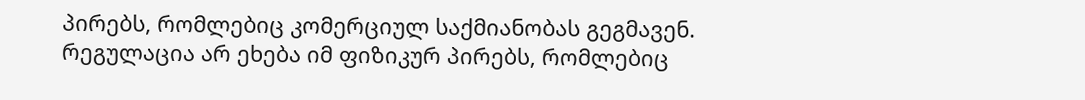პირებს, რომლებიც კომერციულ საქმიანობას გეგმავენ. რეგულაცია არ ეხება იმ ფიზიკურ პირებს, რომლებიც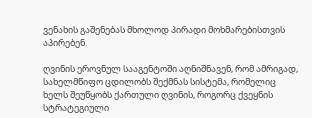ვენახის გაშენებას მხოლოდ პირადი მოხმარებისთვის აპირებენ.

ღვინის ეროვნულ სააგენტოში აღნიშნავენ, რომ ამრიგად, სახელმწიფო ცდილობს შექმნას სისტემა, რომელიც ხელს შეუწყობს ქართული ღვინის, როგორც ქვეყნის სტრატეგიული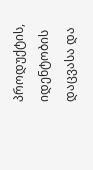პროდუქტის, იდენტობის დაცვასა და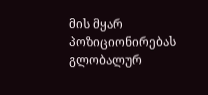მის მყარ პოზიციონირებას გლობალურ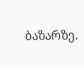ბაზარზე.